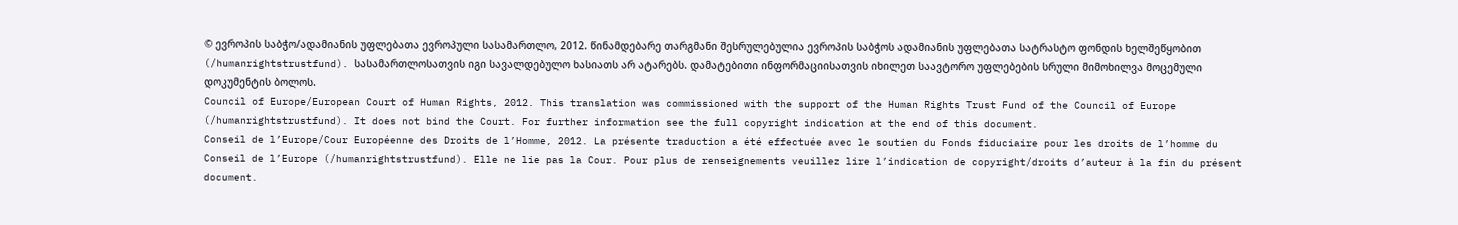© ევროპის საბჭო/ადამიანის უფლებათა ევროპული სასამართლო, 2012. წინამდებარე თარგმანი შესრულებულია ევროპის საბჭოს ადამიანის უფლებათა სატრასტო ფონდის ხელშეწყობით (/humanrightstrustfund). სასამართლოსათვის იგი სავალდებულო ხასიათს არ ატარებს. დამატებითი ინფორმაციისათვის იხილეთ საავტორო უფლებების სრული მიმოხილვა მოცემული დოკუმენტის ბოლოს.
Council of Europe/European Court of Human Rights, 2012. This translation was commissioned with the support of the Human Rights Trust Fund of the Council of Europe (/humanrightstrustfund). It does not bind the Court. For further information see the full copyright indication at the end of this document.
Conseil de l’Europe/Cour Européenne des Droits de l’Homme, 2012. La présente traduction a été effectuée avec le soutien du Fonds fiduciaire pour les droits de l’homme du Conseil de l’Europe (/humanrightstrustfund). Elle ne lie pas la Cour. Pour plus de renseignements veuillez lire l’indication de copyright/droits d’auteur à la fin du présent document.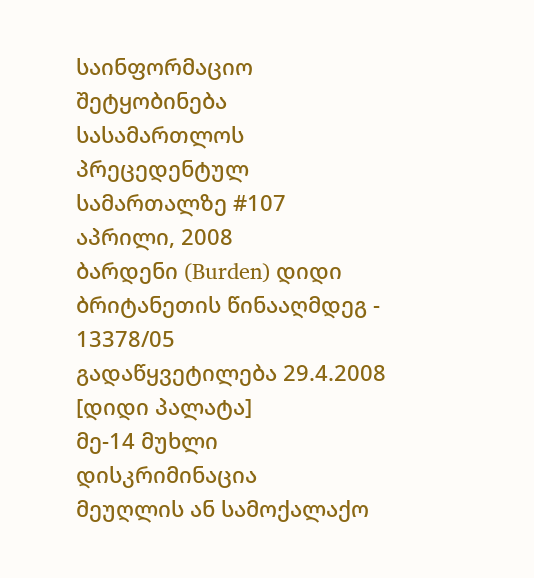საინფორმაციო შეტყობინება სასამართლოს პრეცედენტულ სამართალზე #107
აპრილი, 2008
ბარდენი (Burden) დიდი ბრიტანეთის წინააღმდეგ - 13378/05
გადაწყვეტილება 29.4.2008 [დიდი პალატა]
მე-14 მუხლი
დისკრიმინაცია
მეუღლის ან სამოქალაქო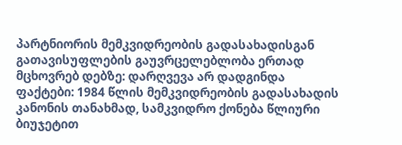პარტნიორის მემკვიდრეობის გადასახადისგან გათავისუფლების გაუვრცელებლობა ერთად მცხოვრებ დებზე: დარღვევა არ დადგინდა
ფაქტები: 1984 წლის მემკვიდრეობის გადასახადის კანონის თანახმად, სამკვიდრო ქონება წლიური ბიუჯეტით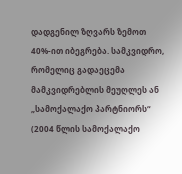დადგენილ ზღვარს ზემოთ 40%-ით იბეგრება. სამკვიდრო, რომელიც გადაეცემა მამკვიდრებლის მეუღლეს ან „სამოქალაქო პარტნიორს“ (2004 წლის სამოქალაქო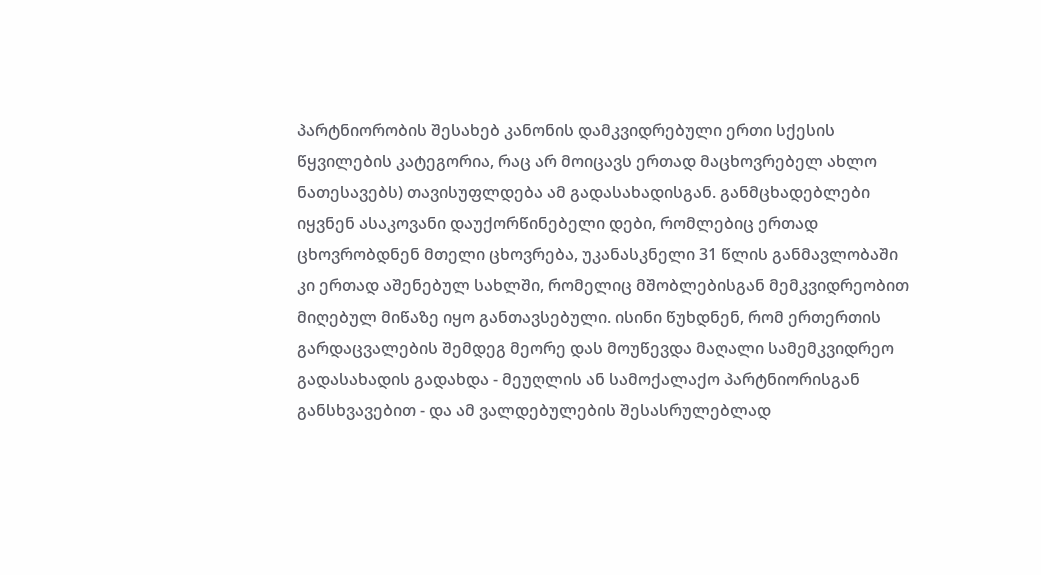პარტნიორობის შესახებ კანონის დამკვიდრებული ერთი სქესის წყვილების კატეგორია, რაც არ მოიცავს ერთად მაცხოვრებელ ახლო ნათესავებს) თავისუფლდება ამ გადასახადისგან. განმცხადებლები იყვნენ ასაკოვანი დაუქორწინებელი დები, რომლებიც ერთად ცხოვრობდნენ მთელი ცხოვრება, უკანასკნელი 31 წლის განმავლობაში კი ერთად აშენებულ სახლში, რომელიც მშობლებისგან მემკვიდრეობით მიღებულ მიწაზე იყო განთავსებული. ისინი წუხდნენ, რომ ერთერთის გარდაცვალების შემდეგ მეორე დას მოუწევდა მაღალი სამემკვიდრეო გადასახადის გადახდა - მეუღლის ან სამოქალაქო პარტნიორისგან განსხვავებით - და ამ ვალდებულების შესასრულებლად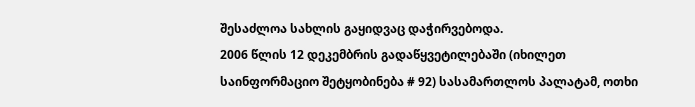შესაძლოა სახლის გაყიდვაც დაჭირვებოდა.
2006 წლის 12 დეკემბრის გადაწყვეტილებაში (იხილეთ საინფორმაციო შეტყობინება # 92) სასამართლოს პალატამ, ოთხი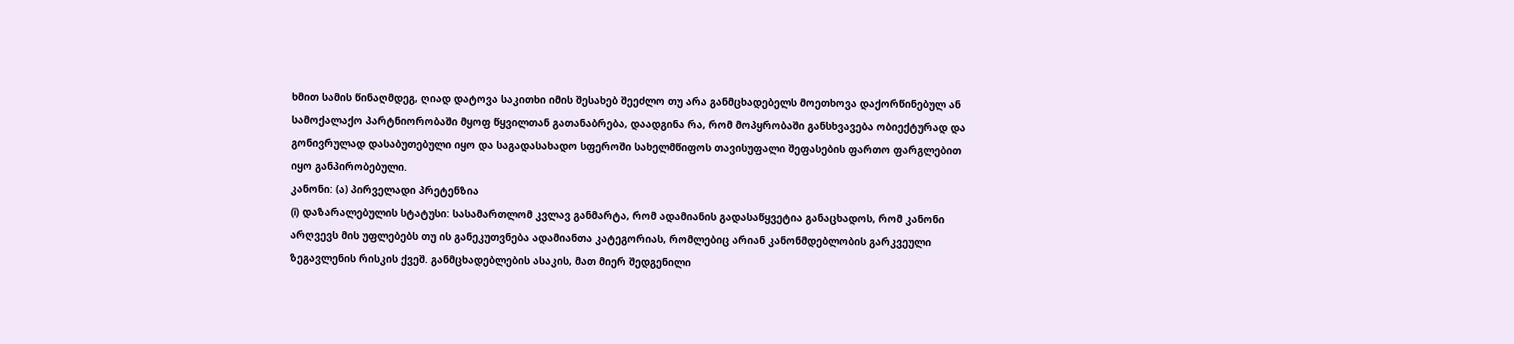ხმით სამის წინაღმდეგ, ღიად დატოვა საკითხი იმის შესახებ შეეძლო თუ არა განმცხადებელს მოეთხოვა დაქორწინებულ ან სამოქალაქო პარტნიორობაში მყოფ წყვილთან გათანაბრება, დაადგინა რა, რომ მოპყრობაში განსხვავება ობიექტურად და გონივრულად დასაბუთებული იყო და საგადასახადო სფეროში სახელმწიფოს თავისუფალი შეფასების ფართო ფარგლებით იყო განპირობებული.
კანონი: (ა) პირველადი პრეტენზია
(i) დაზარალებულის სტატუსი: სასამართლომ კვლავ განმარტა, რომ ადამიანის გადასაწყვეტია განაცხადოს, რომ კანონი არღვევს მის უფლებებს თუ ის განეკუთვნება ადამიანთა კატეგორიას, რომლებიც არიან კანონმდებლობის გარკვეული ზეგავლენის რისკის ქვეშ. განმცხადებლების ასაკის, მათ მიერ შედგენილი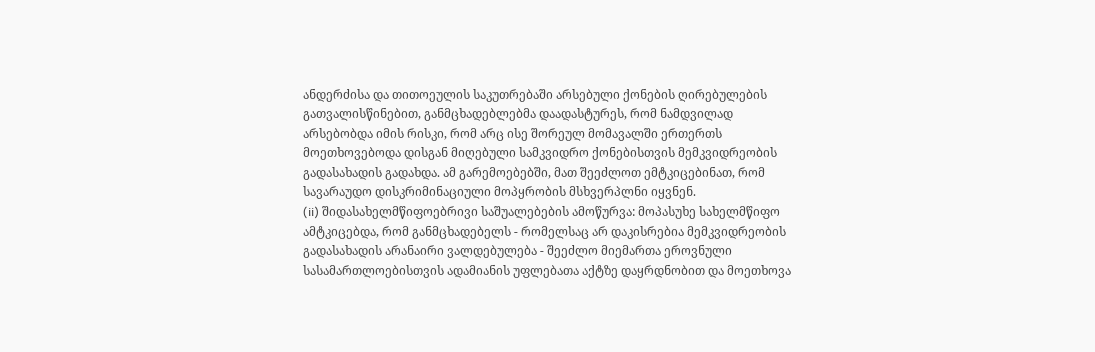ანდერძისა და თითოეულის საკუთრებაში არსებული ქონების ღირებულების გათვალისწინებით, განმცხადებლებმა დაადასტურეს, რომ ნამდვილად არსებობდა იმის რისკი, რომ არც ისე შორეულ მომავალში ერთერთს მოეთხოვებოდა დისგან მიღებული სამკვიდრო ქონებისთვის მემკვიდრეობის გადასახადის გადახდა. ამ გარემოებებში, მათ შეეძლოთ ემტკიცებინათ, რომ სავარაუდო დისკრიმინაციული მოპყრობის მსხვერპლნი იყვნენ.
(ii) შიდასახელმწიფოებრივი საშუალებების ამოწურვა: მოპასუხე სახელმწიფო ამტკიცებდა, რომ განმცხადებელს - რომელსაც არ დაკისრებია მემკვიდრეობის გადასახადის არანაირი ვალდებულება - შეეძლო მიემართა ეროვნული სასამართლოებისთვის ადამიანის უფლებათა აქტზე დაყრდნობით და მოეთხოვა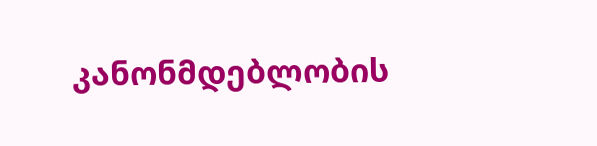კანონმდებლობის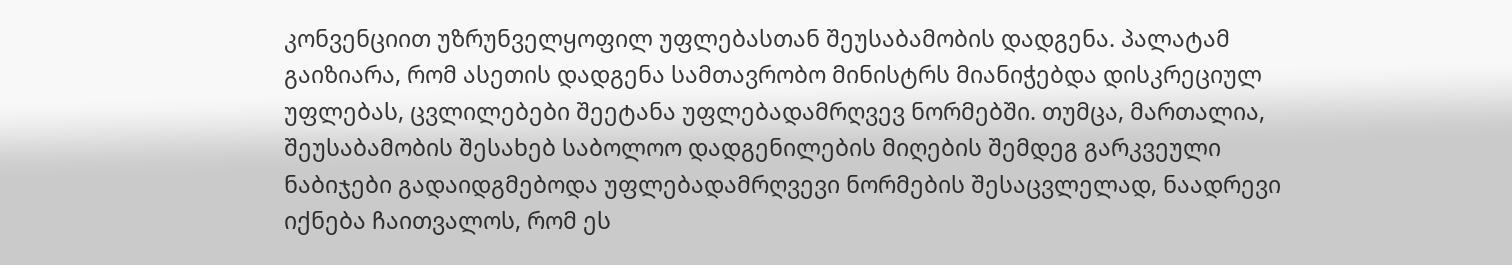კონვენციით უზრუნველყოფილ უფლებასთან შეუსაბამობის დადგენა. პალატამ გაიზიარა, რომ ასეთის დადგენა სამთავრობო მინისტრს მიანიჭებდა დისკრეციულ უფლებას, ცვლილებები შეეტანა უფლებადამრღვევ ნორმებში. თუმცა, მართალია, შეუსაბამობის შესახებ საბოლოო დადგენილების მიღების შემდეგ გარკვეული ნაბიჯები გადაიდგმებოდა უფლებადამრღვევი ნორმების შესაცვლელად, ნაადრევი იქნება ჩაითვალოს, რომ ეს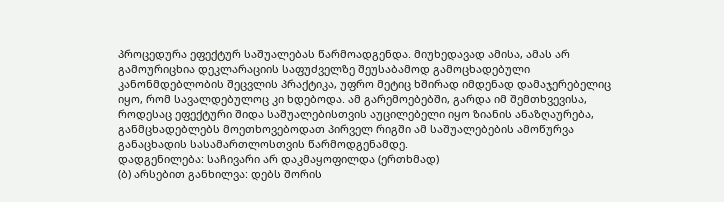პროცედურა ეფექტურ საშუალებას წარმოადგენდა. მიუხედავად ამისა, ამას არ გამოურიცხია დეკლარაციის საფუძველზე შეუსაბამოდ გამოცხადებული კანონმდებლობის შეცვლის პრაქტიკა, უფრო მეტიც ხშირად იმდენად დამაჯერებელიც იყო, რომ სავალდებულოც კი ხდებოდა. ამ გარემოებებში, გარდა იმ შემთხვევისა, როდესაც ეფექტური შიდა საშუალებისთვის აუცილებელი იყო ზიანის ანაზღაურება, განმცხადებლებს მოეთხოვებოდათ პირველ რიგში ამ საშუალებების ამოწურვა განაცხადის სასამართლოსთვის წარმოდგენამდე.
დადგენილება: საჩივარი არ დაკმაყოფილდა (ერთხმად)
(ბ) არსებით განხილვა: დებს შორის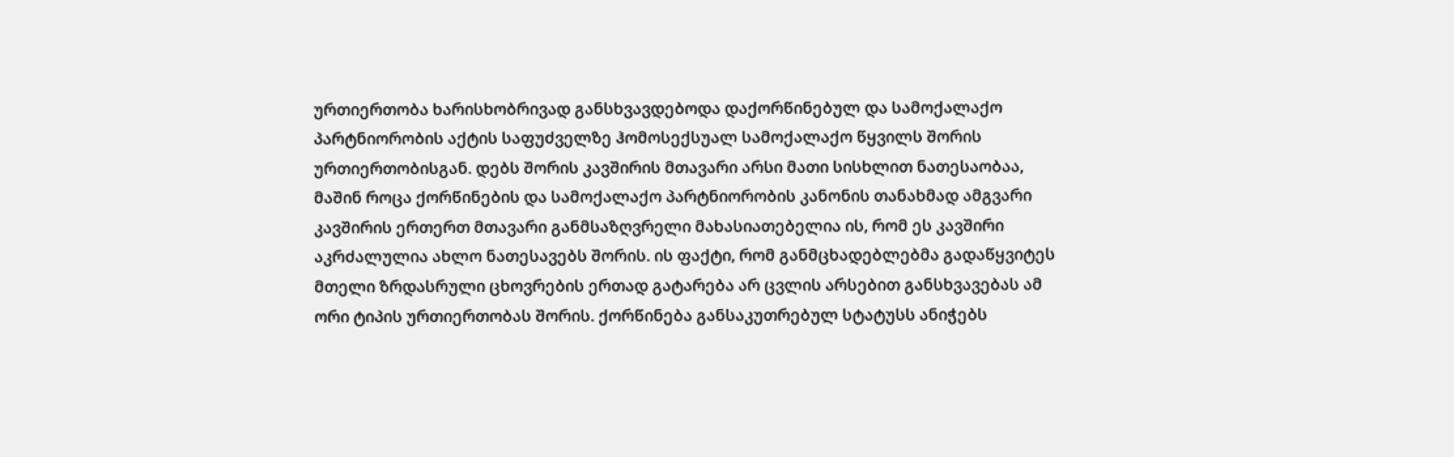ურთიერთობა ხარისხობრივად განსხვავდებოდა დაქორწინებულ და სამოქალაქო პარტნიორობის აქტის საფუძველზე ჰომოსექსუალ სამოქალაქო წყვილს შორის ურთიერთობისგან. დებს შორის კავშირის მთავარი არსი მათი სისხლით ნათესაობაა, მაშინ როცა ქორწინების და სამოქალაქო პარტნიორობის კანონის თანახმად ამგვარი კავშირის ერთერთ მთავარი განმსაზღვრელი მახასიათებელია ის, რომ ეს კავშირი აკრძალულია ახლო ნათესავებს შორის. ის ფაქტი, რომ განმცხადებლებმა გადაწყვიტეს მთელი ზრდასრული ცხოვრების ერთად გატარება არ ცვლის არსებით განსხვავებას ამ ორი ტიპის ურთიერთობას შორის. ქორწინება განსაკუთრებულ სტატუსს ანიჭებს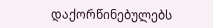დაქორწინებულებს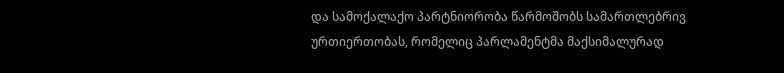და სამოქალაქო პარტნიორობა წარმოშობს სამართლებრივ ურთიერთობას, რომელიც პარლამენტმა მაქსიმალურად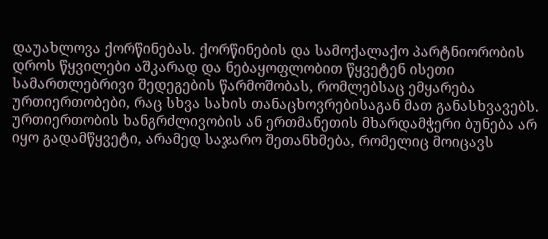დაუახლოვა ქორწინებას. ქორწინების და სამოქალაქო პარტნიორობის დროს წყვილები აშკარად და ნებაყოფლობით წყვეტენ ისეთი სამართლებრივი შედეგების წარმოშობას, რომლებსაც ემყარება ურთიერთობები, რაც სხვა სახის თანაცხოვრებისაგან მათ განასხვავებს. ურთიერთობის ხანგრძლივობის ან ერთმანეთის მხარდამჭერი ბუნება არ იყო გადამწყვეტი, არამედ საჯარო შეთანხმება, რომელიც მოიცავს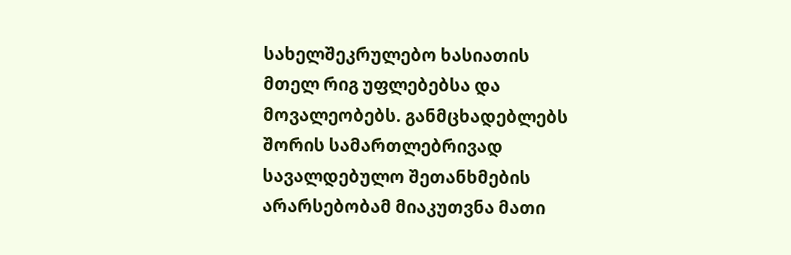სახელშეკრულებო ხასიათის მთელ რიგ უფლებებსა და მოვალეობებს. განმცხადებლებს შორის სამართლებრივად სავალდებულო შეთანხმების არარსებობამ მიაკუთვნა მათი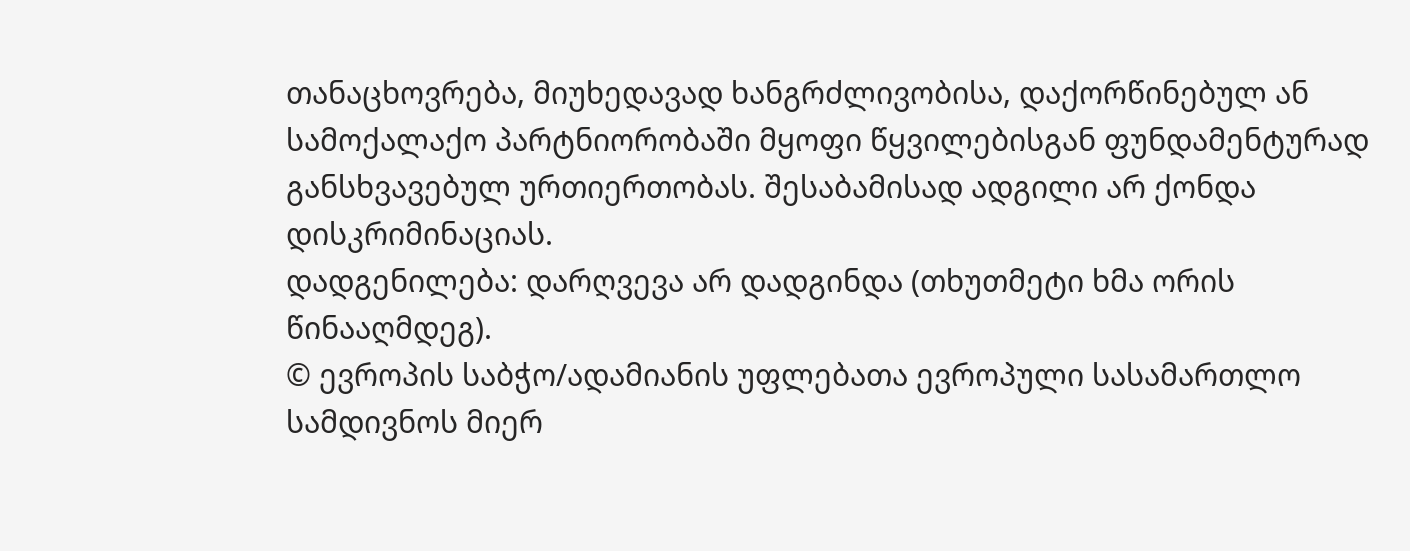თანაცხოვრება, მიუხედავად ხანგრძლივობისა, დაქორწინებულ ან სამოქალაქო პარტნიორობაში მყოფი წყვილებისგან ფუნდამენტურად განსხვავებულ ურთიერთობას. შესაბამისად ადგილი არ ქონდა დისკრიმინაციას.
დადგენილება: დარღვევა არ დადგინდა (თხუთმეტი ხმა ორის წინააღმდეგ).
© ევროპის საბჭო/ადამიანის უფლებათა ევროპული სასამართლო
სამდივნოს მიერ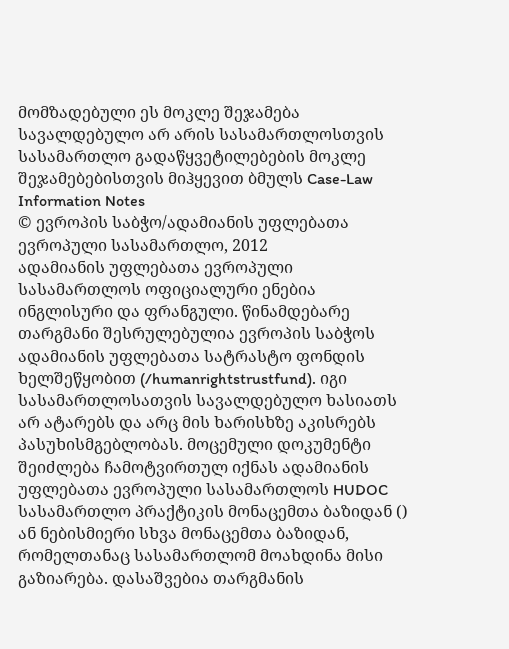მომზადებული ეს მოკლე შეჯამება სავალდებულო არ არის სასამართლოსთვის
სასამართლო გადაწყვეტილებების მოკლე შეჯამებებისთვის მიჰყევით ბმულს Case-Law Information Notes
© ევროპის საბჭო/ადამიანის უფლებათა ევროპული სასამართლო, 2012
ადამიანის უფლებათა ევროპული სასამართლოს ოფიციალური ენებია ინგლისური და ფრანგული. წინამდებარე თარგმანი შესრულებულია ევროპის საბჭოს ადამიანის უფლებათა სატრასტო ფონდის ხელშეწყობით (/humanrightstrustfund). იგი სასამართლოსათვის სავალდებულო ხასიათს არ ატარებს და არც მის ხარისხზე აკისრებს პასუხისმგებლობას. მოცემული დოკუმენტი შეიძლება ჩამოტვირთულ იქნას ადამიანის უფლებათა ევროპული სასამართლოს HUDOC სასამართლო პრაქტიკის მონაცემთა ბაზიდან () ან ნებისმიერი სხვა მონაცემთა ბაზიდან, რომელთანაც სასამართლომ მოახდინა მისი გაზიარება. დასაშვებია თარგმანის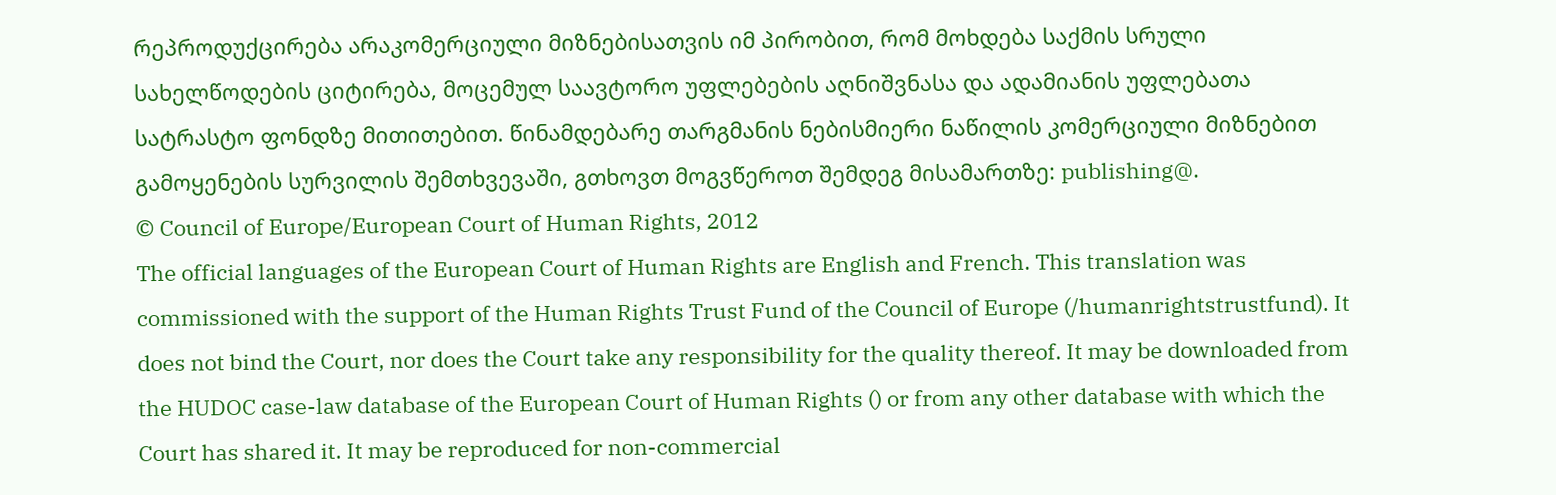რეპროდუქცირება არაკომერციული მიზნებისათვის იმ პირობით, რომ მოხდება საქმის სრული სახელწოდების ციტირება, მოცემულ საავტორო უფლებების აღნიშვნასა და ადამიანის უფლებათა სატრასტო ფონდზე მითითებით. წინამდებარე თარგმანის ნებისმიერი ნაწილის კომერციული მიზნებით გამოყენების სურვილის შემთხვევაში, გთხოვთ მოგვწეროთ შემდეგ მისამართზე: publishing@.
© Council of Europe/European Court of Human Rights, 2012
The official languages of the European Court of Human Rights are English and French. This translation was commissioned with the support of the Human Rights Trust Fund of the Council of Europe (/humanrightstrustfund). It does not bind the Court, nor does the Court take any responsibility for the quality thereof. It may be downloaded from the HUDOC case-law database of the European Court of Human Rights () or from any other database with which the Court has shared it. It may be reproduced for non-commercial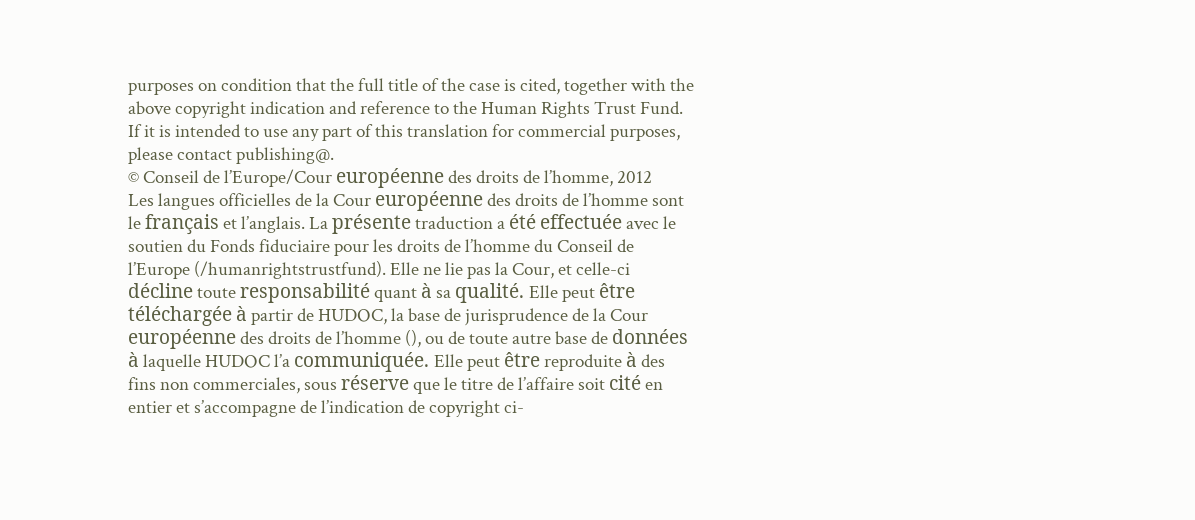purposes on condition that the full title of the case is cited, together with the above copyright indication and reference to the Human Rights Trust Fund. If it is intended to use any part of this translation for commercial purposes, please contact publishing@.
© Conseil de l’Europe/Cour européenne des droits de l’homme, 2012
Les langues officielles de la Cour européenne des droits de l’homme sont le français et l’anglais. La présente traduction a été effectuée avec le soutien du Fonds fiduciaire pour les droits de l’homme du Conseil de l’Europe (/humanrightstrustfund). Elle ne lie pas la Cour, et celle-ci décline toute responsabilité quant à sa qualité. Elle peut être téléchargée à partir de HUDOC, la base de jurisprudence de la Cour européenne des droits de l’homme (), ou de toute autre base de données à laquelle HUDOC l’a communiquée. Elle peut être reproduite à des fins non commerciales, sous réserve que le titre de l’affaire soit cité en entier et s’accompagne de l’indication de copyright ci-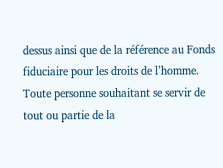dessus ainsi que de la référence au Fonds fiduciaire pour les droits de l’homme. Toute personne souhaitant se servir de tout ou partie de la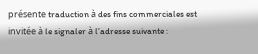présente traduction à des fins commerciales est invitée à le signaler à l’adresse suivante :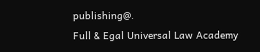publishing@.
Full & Egal Universal Law Academy